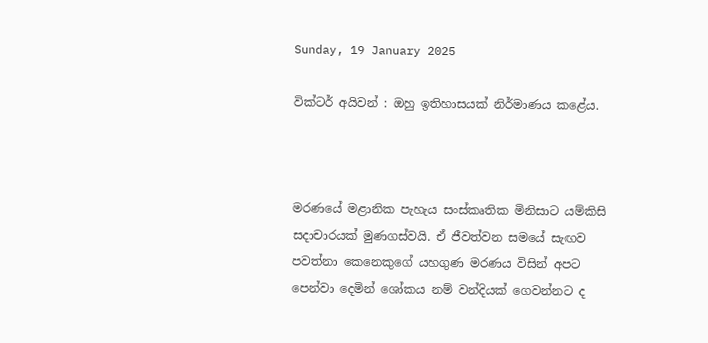Sunday, 19 January 2025

වික්ටර් අයිවන් : ඔහු ඉතිහාසයක් නිර්මාණය කළේය.



මරණයේ මළානික පැහැය සංස්කෘතික මිනිසාට යම්කිසි සදාචාරයක් මුණගස්වයි. ඒ ජීවත්වන සමයේ සැඟව පවත්නා කෙනෙකුගේ යහගුණ මරණය විසින් අපට පෙන්වා දෙමින් ශෝකය නම් වන්දියක් ගෙවන්නට ද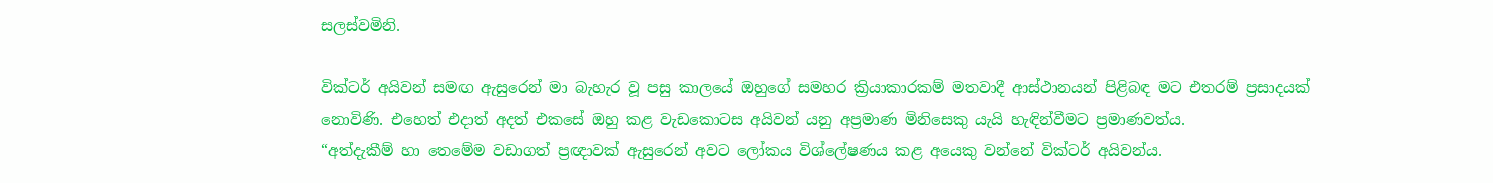සලස්වමිනි.

වික්ටර් අයිවන් සමඟ ඇසුරෙන් මා බැහැර වූ පසු කාලයේ ඔහුගේ සමහර ක්‍රියාකාරකම් මතවාදී ආස්ථානයන් පිළිබඳ මට එතරම් ප්‍රසාදයක් නොවිණි. එහෙත් එදාත් අදත් එකසේ ඔහු කළ වැඩකොටස අයිවන් යනු අප්‍රමාණ මිනිසෙකු යැයි හැඳින්වීමට ප්‍රමාණවත්ය.
“අත්දැකීම් හා තෙමේම වඩාගත් ප්‍රඥාවක් ඇසුරෙන් අවට ලෝකය විශ්ලේෂණය කළ අයෙකු වන්නේ වික්ටර් අයිවන්ය.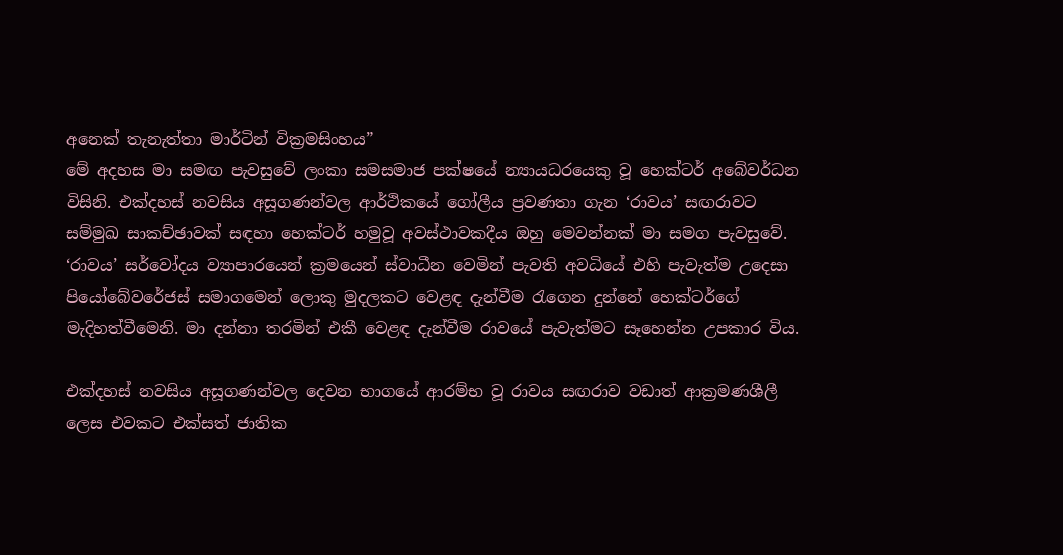අනෙක් තැනැත්තා මාර්ටින් වික්‍රමසිංහය”
මේ අදහස මා සමඟ පැවසුවේ ලංකා සමසමාජ පක්ෂයේ න්‍යායධරයෙකු වූ හෙක්ටර් අබේවර්ධන විසිනි. එක්දහස් නවසිය අසූගණන්වල ආර්ථිකයේ ගෝලීය ප්‍රවණතා ගැන ‘රාවය’ සඟරාවට සම්මුඛ සාකච්ඡාවක් සඳහා හෙක්ටර් හමුවූ අවස්ථාවකදීය ඔහු මෙවන්නක් මා සමග පැවසුවේ. ‘රාවය’ සර්වෝදය ව්‍යාපාරයෙන් ක්‍රමයෙන් ස්වාධීන වෙමින් පැවති අවධියේ එහි පැවැත්ම උදෙසා පියෝබේවරේජස් සමාගමෙන් ලොකු මුදලකට වෙළඳ දැන්වීම රැගෙන දුන්නේ හෙක්ටර්ගේ මැදිහත්වීමෙනි. මා දන්නා තරමින් එකී වෙළඳ දැන්වීම රාවයේ පැවැත්මට සෑහෙන්න උපකාර විය.

එක්දහස් නවසිය අසූගණන්වල දෙවන භාගයේ ආරම්භ වූ රාවය සඟරාව වඩාත් ආක්‍රමණශීලී ලෙස එවකට එක්සත් ජාතික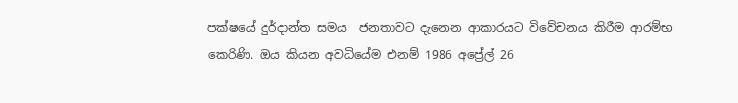පක්ෂයේ දුර්දාන්ත සමය  ජනතාවට දැනෙන ආකාරයට විවේචනය කිරීම ආරම්භ කෙරිණි. ඔය කියන අවධියේම එනම් 1986 අප්‍රේල් 26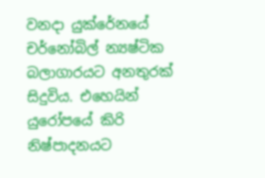වනදා යුක්රේනයේ චර්නෝබිල් න්‍යෂ්ටික බලාගාරයට අනතුරක් සිදුවිය. එහෙයින් යුරෝපයේ කිරි නිෂ්පාදනයට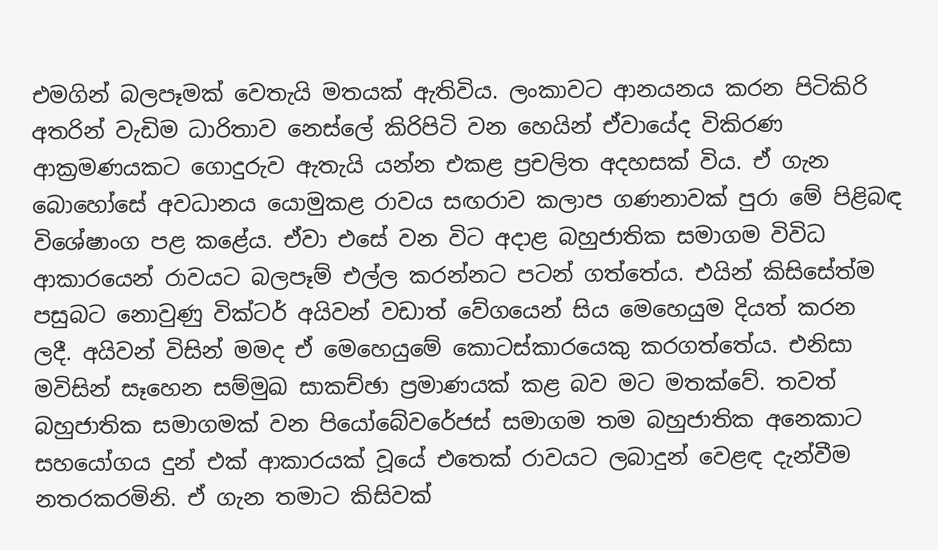එමගින් බලපෑමක් වෙතැයි මතයක් ඇතිවිය. ලංකාවට ආනයනය කරන පිටිකිරි අතරින් වැඩිම ධාරිතාව නෙස්ලේ කිරිපිටි වන හෙයින් ඒවායේද විකිරණ ආක්‍රමණයකට ගොදුරුව ඇතැයි යන්න එකළ ප්‍රචලිත අදහසක් විය. ඒ ගැන බොහෝසේ අවධානය යොමුකළ රාවය සඟරාව කලාප ගණනාවක් පුරා මේ පිළිබඳ විශේෂාංග පළ කළේය. ඒවා එසේ වන විට අදාළ බහුජාතික සමාගම විවිධ ආකාරයෙන් රාවයට බලපෑම් එල්ල කරන්නට පටන් ගත්තේය. එයින් කිසිසේත්ම පසුබට නොවුණු වික්ටර් අයිවන් වඩාත් වේගයෙන් සිය මෙහෙයුම දියත් කරන ලදී. අයිවන් විසින් මමද ඒ මෙහෙයුමේ කොටස්කාරයෙකු කරගත්තේය. එනිසා මවිසින් සෑහෙන සම්මුඛ සාකච්ඡා ප්‍රමාණයක් කළ බව මට මතක්වේ. තවත් බහුජාතික සමාගමක් වන පියෝබේවරේජස් සමාගම තම බහුජාතික අනෙකාට සහයෝගය දුන් එක් ආකාරයක් වූයේ එතෙක් රාවයට ලබාදුන් වෙළඳ දැන්වීම නතරකරමිනි. ඒ ගැන තමාට කිසිවක්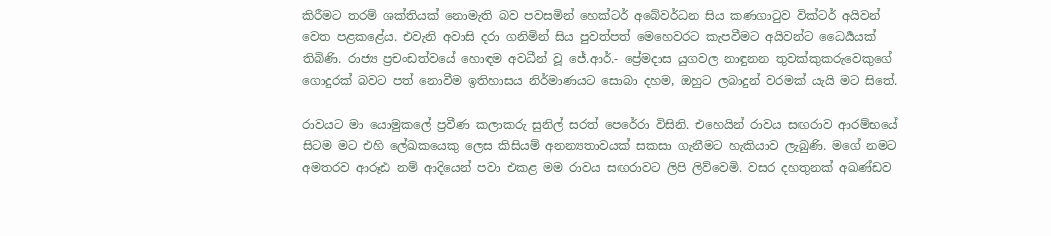කිරීමට තරම් ශක්තියක් නොමැති බව පවසමින් හෙක්ටර් අබේවර්ධන සිය කණගාටුව වික්ටර් අයිවන් වෙත පළකළේය. එවැනි අවාසි දරා ගනිමින් සිය පුවත්පත් මෙහෙවරට කැපවීමට අයිවන්ට ධෛර්‍යයක් තිබිණි. රාජ්‍ය ප්‍රචංඩත්වයේ හොඳම අවධීන් වූ ජේ.ආර්.- ප්‍රේමදාස යුගවල නාඳුනන තුවක්කුකරුවෙකුගේ  ගොදුරක් බවට පත් නොවීම ඉතිහාසය නිර්මාණයට සොබා දහම, ඔහුට ලබාදුන් වරමක් යැයි මට සිතේ.

රාවයට මා යොමුකලේ ප්‍රවීණ කලාකරු සුනිල් සරත් පෙරේරා විසිනි. එහෙයින් රාවය සඟරාව ආරම්භයේ සිටම මට එහි ලේඛකයෙකු ලෙස කිසියම් අනන්‍යතාවයක් සකසා ගැනීමට හැකියාව ලැබුණි. මගේ නමට අමතරව ආරූඪ නම් ආදියෙන් පවා එකළ මම රාවය සඟරාවට ලිපි ලිව්වෙමි. වසර දහතුනක් අඛණ්ඩව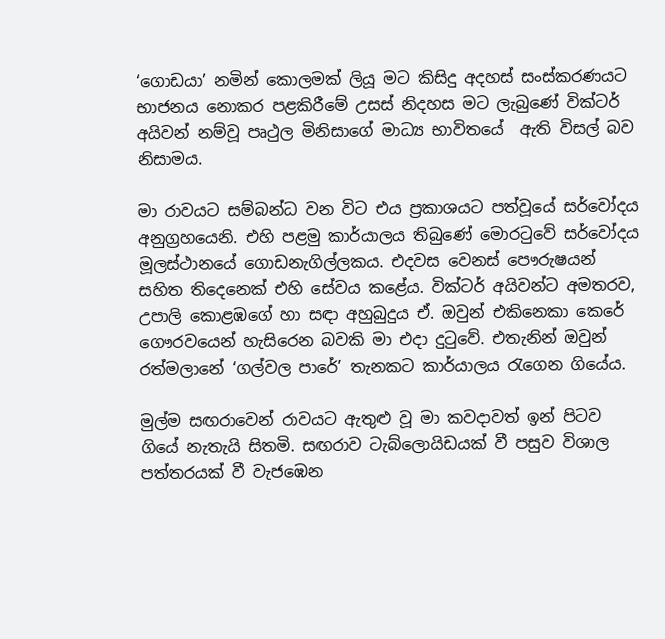‘ගොඩයා’ නමින් කොලමක් ලියූ මට කිසිදු අදහස් සංස්කරණයට භාජනය නොකර පළකිරීමේ උසස් නිදහස මට ලැබුණේ වික්ටර් අයිවන් නම්වූ පෘථුල මිනිසාගේ මාධ්‍ය භාවිතයේ  ඇති විසල් බව නිසාමය.

මා රාවයට සම්බන්ධ වන විට එය ප්‍රකාශයට පත්වූයේ සර්වෝදය අනුග්‍රහයෙනි. එහි පළමු කාර්යාලය තිබුණේ මොරටුවේ සර්වෝදය මූලස්ථානයේ ගොඩනැගිල්ලකය. එදවස වෙනස් පෞරුෂයන් සහිත තිදෙනෙක් එහි සේවය කළේය. වික්ටර් අයිවන්ට අමතරව, උපාලි කොළඹගේ හා සඳා අහුබුදුය ඒ. ඔවුන් එකිනෙකා කෙරේ ගෞරවයෙන් හැසිරෙන බවකි මා එදා දුටුවේ. එතැනින් ඔවුන් රත්මලානේ ‘ගල්වල පාරේ’ තැනකට කාර්යාලය රැගෙන ගියේය.

මුල්ම සඟරාවෙන් රාවයට ඇතුළු වූ මා කවදාවත් ඉන් පිටව ගියේ නැතැයි සිතමි. සඟරාව ටැබ්ලොයිඩයක් වී පසුව විශාල පත්තරයක් වී වැජඹෙන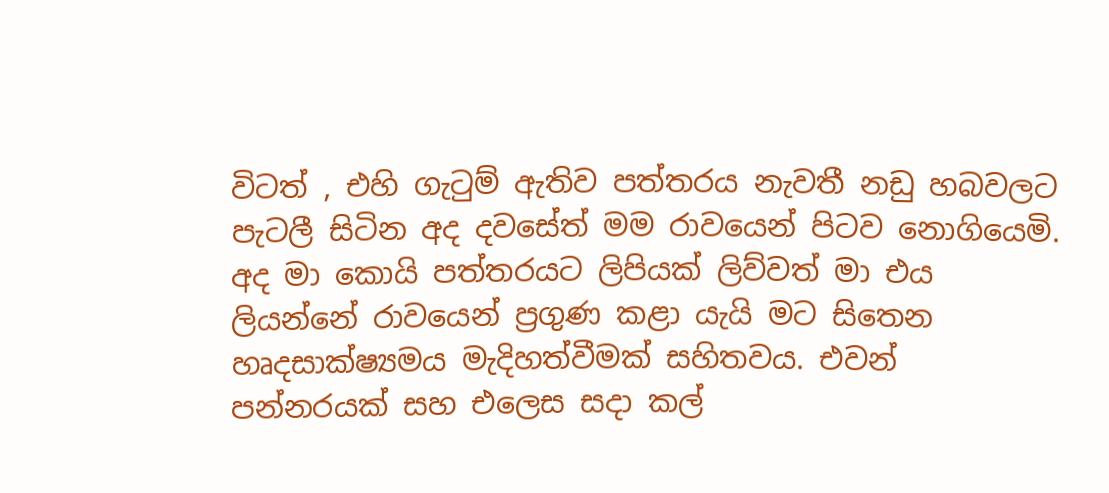විටත් , එහි ගැටුම් ඇතිව පත්තරය නැවතී නඩු හබවලට පැටලී සිටින අද දවසේත් මම රාවයෙන් පිටව නොගියෙමි. අද මා කොයි පත්තරයට ලිපියක් ලිව්වත් මා එය ලියන්නේ රාවයෙන් ප්‍රගුණ කළා යැයි මට සිතෙන හෘදසාක්ෂ්‍යමය මැදිහත්වීමක් සහිතවය. එවන් පන්නරයක් සහ එලෙස සදා කල්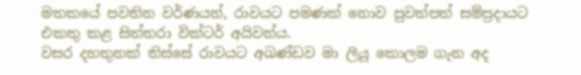මතකයේ පවතින වර්ණයන්, රාවයට පමණක් නොව පුවත්පත් සම්ප්‍රදායට එකතු කළ සිත්තරා වික්ටර් අයිවන්ය.
වසර දහතුනක් තිස්සේ රාවයට අඛණ්ඩව මා ලියූ කොලම ගැන අද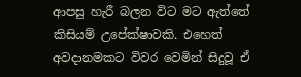ආපසු හැරී බලන විට මට ඇත්තේ කිසියම් උපේක්ෂාවකි. එහෙත් අවදානමකට විවර වෙමින් සිදුවූ ඒ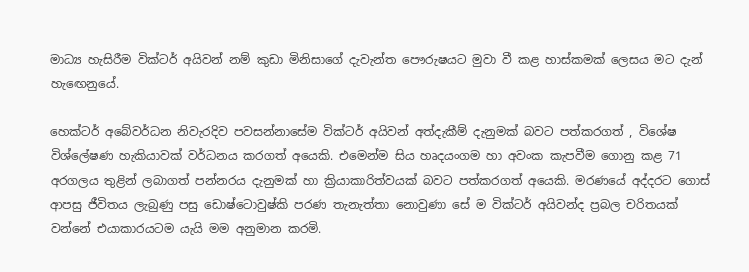මාධ්‍ය හැසිරීම වික්ටර් අයිවන් නම් කුඩා මිනිසාගේ දැවැන්ත පෞරුෂයට මුවා වී කළ හාස්කමක් ලෙසය මට දැන් හැඟෙනුයේ.

හෙක්ටර් අබේවර්ධන නිවැරදිව පවසන්නාසේම වික්ටර් අයිවන් අත්දැකීම් දැනුමක් බවට පත්කරගත් , විශේෂ විශ්ලේෂණ හැකියාවක් වර්ධනය කරගත් අයෙකි. එමෙන්ම සිය හෘදයංගම හා අවංක කැපවීම ගොනු කළ 71 අරගලය තුළින් ලබාගත් පන්නරය දැනුමක් හා ක්‍රියාකාරිත්වයක් බවට පත්කරගත් අයෙකි. මරණයේ අද්දරට ගොස් ආපසු ජීවිතය ලැබුණු පසු ඩොෂ්ටොවුෂ්කි පරණ තැනැත්තා නොවුණා සේ ම වික්ටර් අයිවන්ද ප්‍රබල චරිතයක් වන්නේ එයාකාරයටම යැයි මම අනුමාන කරමි.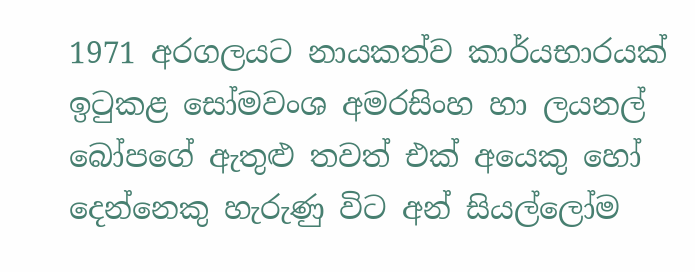1971 අරගලයට නායකත්ව කාර්යභාරයක් ඉටුකළ සෝමවංශ අමරසිංහ හා ලයනල් බෝපගේ ඇතුළු තවත් එක් අයෙකු හෝ දෙන්නෙකු හැරුණු විට අන් සියල්ලෝම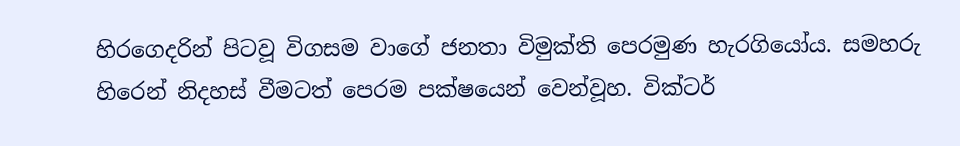හිරගෙදරින් පිටවූ විගසම වාගේ ජනතා විමුක්ති පෙරමුණ හැරගියෝය. සමහරු හිරෙන් නිදහස් වීමටත් පෙරම පක්ෂයෙන් වෙන්වූහ. වික්ටර්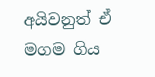අයිවනුත් ඒ මගම ගිය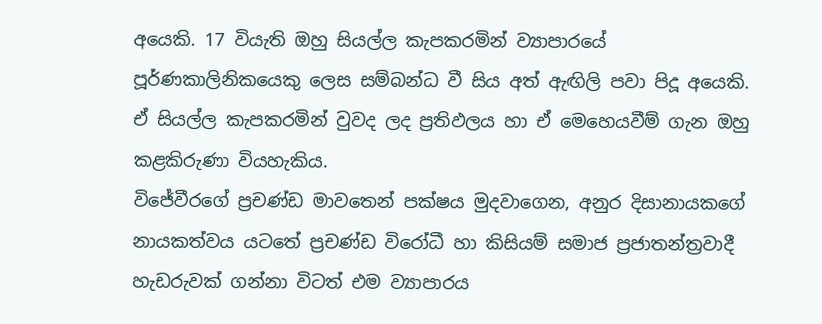අයෙකි. 17 වියැති ඔහු සියල්ල කැපකරමින් ව්‍යාපාරයේ පූර්ණකාලිනිකයෙකු ලෙස සම්බන්ධ වී සිය අත් ඇඟිලි පවා පිදූ අයෙකි. ඒ සියල්ල කැපකරමින් වුවද ලද ප්‍රතිඵලය හා ඒ මෙහෙයවීම් ගැන ඔහු කළකිරුණා වියහැකිය.
විජේවීරගේ ප්‍රචණ්ඩ මාවතෙන් පක්ෂය මුදවාගෙන, අනුර දිසානායකගේ නායකත්වය යටතේ ප්‍රචණ්ඩ විරෝධී හා කිසියම් සමාජ ප්‍රජාතන්ත්‍රවාදී හැඩරුවක් ගන්නා විටත් එම ව්‍යාපාරය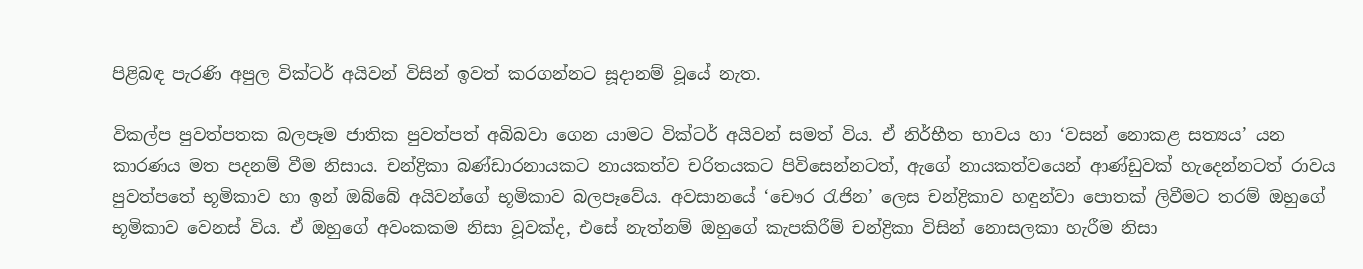පිළිබඳ පැරණි අපුල වික්ටර් අයිවන් විසින් ඉවත් කරගන්නට සූදානම් වූයේ නැත.

විකල්ප පුවත්පතක බලපෑම ජාතික පුවත්පත් අබිබවා ගෙන යාමට වික්ටර් අයිවන් සමත් විය. ඒ නිර්භීත භාවය හා ‘වසන් නොකළ සත්‍යය’ යන කාරණය මත පදනම් වීම නිසාය. චන්ද්‍රිකා බණ්ඩාරනායකට නායකත්ව චරිතයකට පිවිසෙන්නටත්, ඇගේ නායකත්වයෙන් ආණ්ඩුවක් හැදෙන්නටත් රාවය පුවත්පතේ භූමිකාව හා ඉන් ඔබ්බේ අයිවන්ගේ භූමිකාව බලපෑවේය. අවසානයේ ‘චෞර රැජින’ ලෙස චන්ද්‍රිකාව හඳුන්වා පොතක් ලිවීමට තරම් ඔහුගේ භූමිකාව වෙනස් විය. ඒ ඔහුගේ අවංකකම නිසා වූවක්ද, එසේ නැත්නම් ඔහුගේ කැපකිරීම් චන්ද්‍රිකා විසින් නොසලකා හැරීම නිසා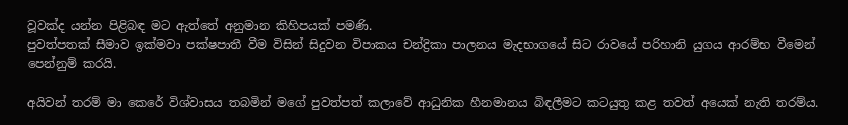වූවක්ද යන්න පිළිබඳ මට ඇත්තේ අනුමාන කිහිපයක් පමණි.
පුවත්පතක් සීමාව ඉක්මවා පක්ෂපාතී වීම විසින් සිදුවන විපාකය චන්ද්‍රිකා පාලනය මැදභාගයේ සිට රාවයේ පරිහානි යුගය ආරම්භ වීමෙන් පෙන්නුම් කරයි.

අයිවන් තරම් මා කෙරේ විශ්වාසය තබමින් මගේ පුවත්පත් කලාවේ ආධුනික හීනමානය බිඳලීමට කටයුතු කළ තවත් අයෙක් නැති තරම්ය.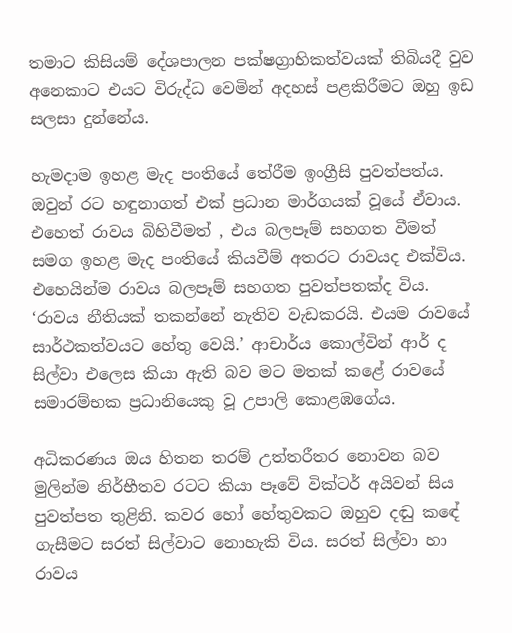තමාට කිසියම් දේශපාලන පක්ෂග්‍රාහිකත්වයක් තිබියදී වුව අනෙකාට එයට විරුද්ධ වෙමින් අදහස් පළකිරීමට ඔහු ඉඩ සලසා දුන්නේය.

හැමදාම ඉහළ මැද පංතියේ තේරීම ඉංග්‍රීසි පුවත්පත්ය. ඔවුන් රට හඳුනාගත් එක් ප්‍රධාන මාර්ගයක් වූයේ ඒවාය. එහෙත් රාවය බිහිවීමත් , එය බලපෑම් සහගත වීමත් සමග ඉහළ මැද පංතියේ කියවීම් අතරට රාවයද එක්විය. එහෙයින්ම රාවය බලපෑම් සහගත පුවත්පතක්ද විය.
‘රාවය නීතියක් තකන්නේ නැතිව වැඩකරයි. එයම රාවයේ සාර්ථකත්වයට හේතු වෙයි.’ ආචාර්ය කොල්වින් ආර් ද සිල්වා එලෙස කියා ඇති බව මට මතක් කළේ රාවයේ සමාරම්භක ප්‍රධානියෙකු වූ උපාලි කොළඹගේය.

අධිකරණය ඔය හිතන තරම් උත්තරීතර නොවන බව මුලින්ම නිර්භීතව රටට කියා පෑවේ වික්ටර් අයිවන් සිය පුවත්පත තුළිනි. කවර හෝ හේතුවකට ඔහුව දඬු කඳේ ගැසීමට සරත් සිල්වාට නොහැකි විය. සරත් සිල්වා හා රාවය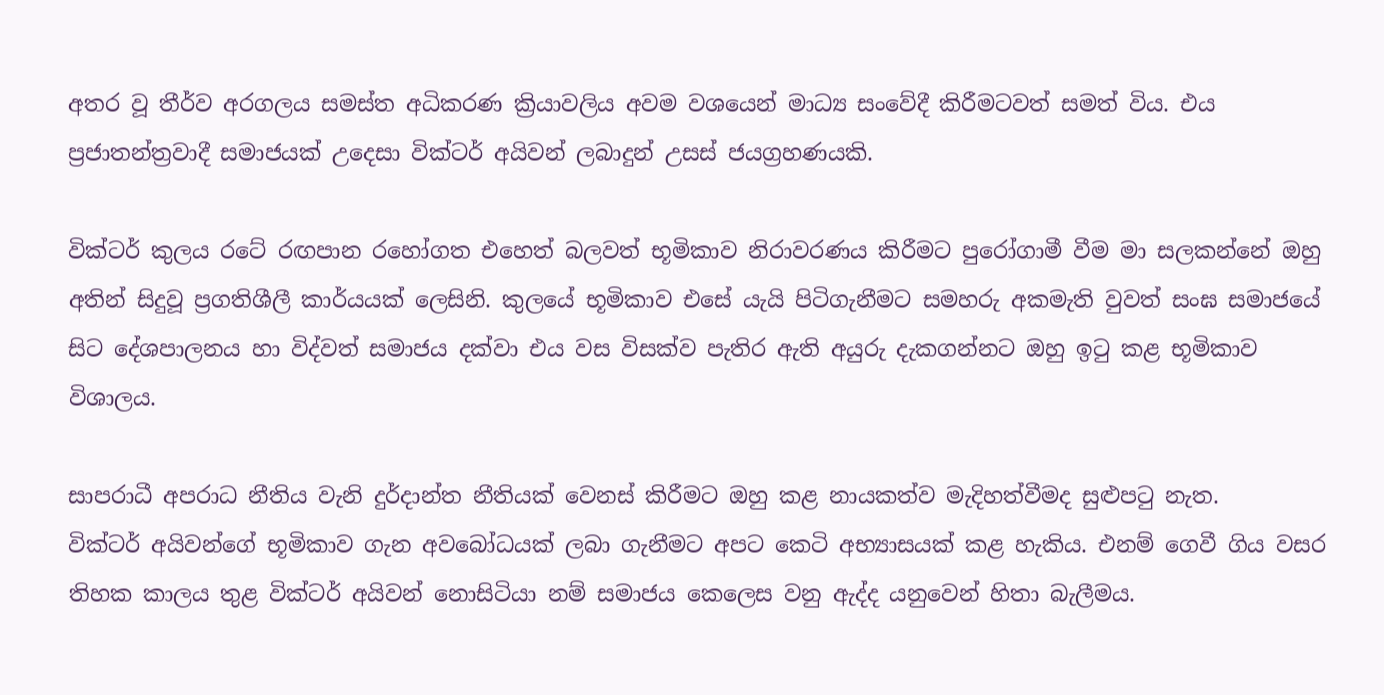අතර වූ තීර්ව අරගලය සමස්ත අධිකරණ ක්‍රියාවලිය අවම වශයෙන් මාධ්‍ය සංවේදී කිරීමටවත් සමත් විය. එය ප්‍රජාතන්ත්‍රවාදී සමාජයක් උදෙසා වික්ටර් අයිවන් ලබාදුන් උසස් ජයග්‍රහණයකි.

වික්ටර් කුලය රටේ රඟපාන රහෝගත එහෙත් බලවත් භූමිකාව නිරාවරණය කිරීමට පුරෝගාමී වීම මා සලකන්නේ ඔහු අතින් සිදුවූ ප්‍රගතිශීලී කාර්යයක් ලෙසිනි. කුලයේ භූමිකාව එසේ යැයි පිටිගැනීමට සමහරු අකමැති වුවත් සංඝ සමාජයේ සිට දේශපාලනය හා විද්වත් සමාජය දක්වා එය වස විසක්ව පැතිර ඇති අයුරු දැකගන්නට ඔහු ඉටු කළ භූමිකාව විශාලය.

සාපරාධී අපරාධ නීතිය වැනි දුර්දාන්ත නීතියක් වෙනස් කිරීමට ඔහු කළ නායකත්ව මැදිහත්වීමද සුළුපටු නැත.
වික්ටර් අයිවන්ගේ භූමිකාව ගැන අවබෝධයක් ලබා ගැනීමට අපට කෙටි අභ්‍යාසයක් කළ හැකිය. එනම් ගෙවී ගිය වසර තිහක කාලය තුළ වික්ටර් අයිවන් නොසිටියා නම් සමාජය කෙලෙස වනු ඇද්ද යනුවෙන් හිතා බැලීමය.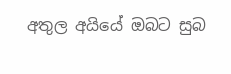අතුල අයියේ ඔබට සුබ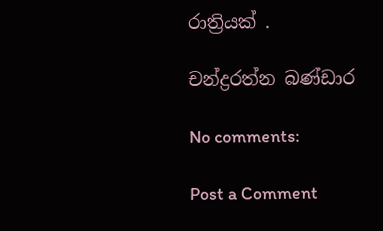රාත්‍රියක් .

චන්ද්‍රරත්න බණ්ඩාර

No comments:

Post a Comment